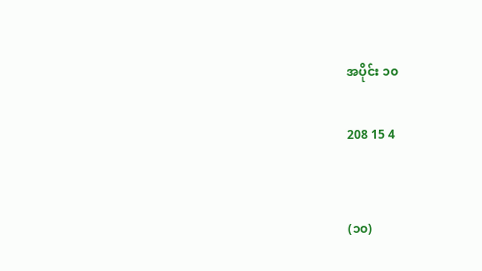အပိုင်း ၁၀

208 15 4


(၁၀)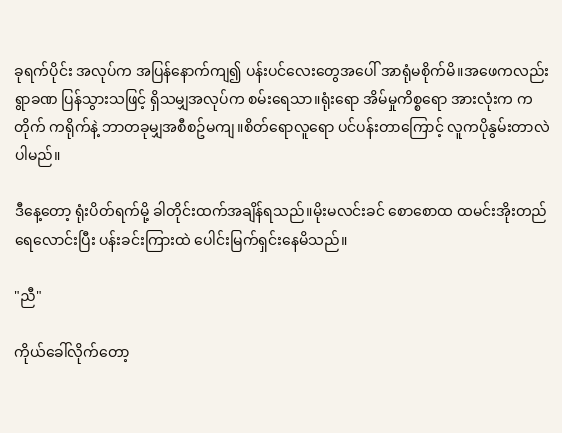ခုရက်ပိုင်း အလုပ်က အပြန်နောက်ကျ၍ ပန်းပင်လေးတွေအပေါ် အာရုံမစိုက်မိ။အဖေကလည်း ရွာခဏ ပြန်သွားသဖြင့် ရှိသမျှအလုပ်က စမ်းရေသာ။ရုံးရော အိမ်မှုကိစ္စရော အားလုံးက ကတိုက် ကရိုက်နဲ့ ဘာတခုမျှအစီစဥ်မကျ။စိတ်ရောလူရော ပင်ပန်းတာကြောင့် လူကပိုနွမ်းတာလဲပါမည်။

ဒီနေ့တော့ ရုံးပိတ်ရက်မို့ ခါတိုင်းထက်အချိန်ရသည်။မိုးမလင်းခင် စောစောထ ထမင်းအိုးတည် ရေလောင်းပြီး ပန်းခင်းကြားထဲ ပေါင်းမြက်ရှင်းနေမိသည်။

"ညီ"

ကိုယ်ခေါ်လိုက်တော့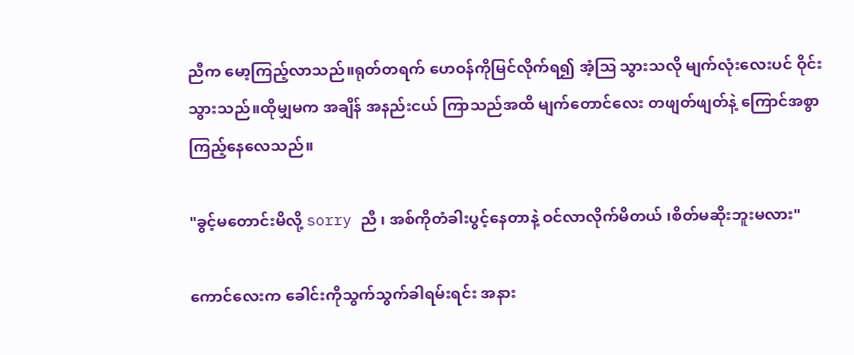ညီက မော့ကြည့်လာသည်။ရုတ်တရက် ဟေဝန်ကိုမြင်လိုက်ရ၍ အံ့သြ သွားသလို မျက်လုံးလေးပင် ဝိုင်းသွားသည်။ထိုမျှမက အချိန် အနည်းငယ် ကြာသည်အထိ မျက်တောင်လေး တဖျတ်ဖျတ်နဲ့ ကြောင်အစွာ ကြည့်နေလေသည်။

"ခွင့်မတောင်းမိလို့ sorry ညီ ၊ အစ်ကိုတံခါးပွင့်နေတာနဲ့ ဝင်လာလိုက်မိတယ် ၊စိတ်မဆိုးဘူးမလား"

ကောင်လေးက ခေါင်းကိုသွက်သွက်ခါရမ်းရင်း အနား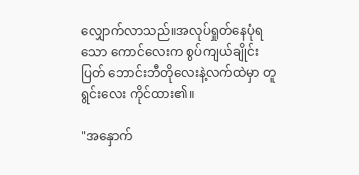လျှောက်လာသည်။အလုပ်ရှုတ်နေပုံရသော ကောင်လေးက စွပ်ကျယ်ချိုင်းပြတ် ဘောင်းဘီတိုလေးနဲ့လက်ထဲမှာ တူရွင်းလေး ကိုင်ထား၏။

"အနှောက်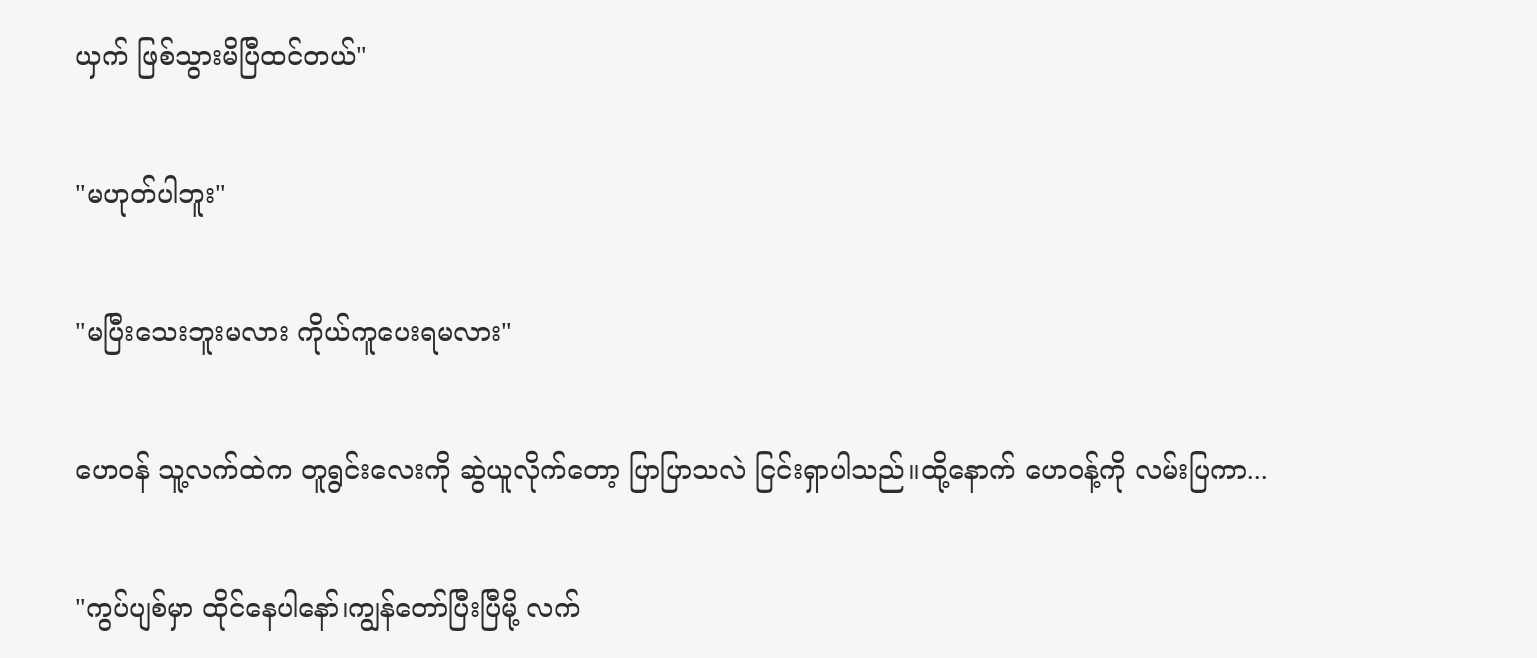ယှက် ဖြစ်သွားမိပြီထင်တယ်"

"မဟုတ်ပါဘူး"

"မပြီးသေးဘူးမလား ကိုယ်ကူပေးရမလား"

ဟေဝန် သူ့လက်ထဲက တူရွင်းလေးကို ဆွဲယူလိုက်တော့ ပြာပြာသလဲ ငြင်းရှာပါသည်။ထို့နောက် ဟေဝန့်ကို လမ်းပြကာ...

"ကွပ်ပျစ်မှာ ထိုင်နေပါနော်၊ကျွန်တော်ပြီးပြီမို့ လက်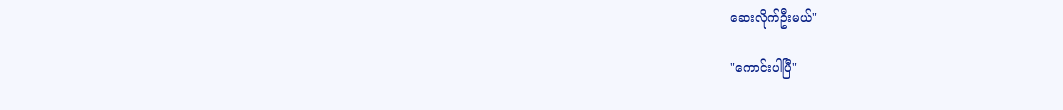ဆေးလိုက်ဦးမယ်"

"ကောင်းပါပြီ"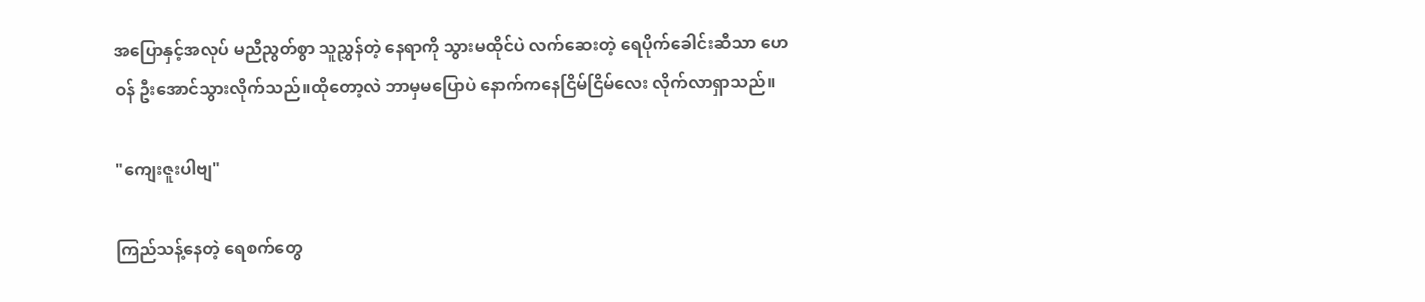အပြောနှင့်အလုပ် မညီညွတ်စွာ သူညွှန်တဲ့ နေရာကို သွားမထိုင်ပဲ လက်ဆေးတဲ့ ရေပိုက်ခေါင်းဆီသာ ဟေဝန် ဦးအောင်သွားလိုက်သည်။ထိုတော့လဲ ဘာမှမပြောပဲ နောက်ကနေငြိမ်ငြိမ်လေး လိုက်လာရှာသည်။

"ကျေးဇူးပါဗျ"

ကြည်သန့်နေတဲ့ ရေစက်တွေ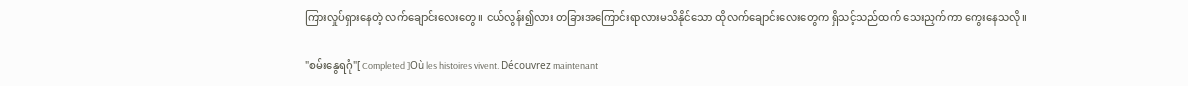ကြားလှုပ်ရှားနေတဲ့ လက်ချောင်းလေးတွေ။ ငယ်လွန်း၍လား တခြားအကြောင်းရာလားမသိနိုင်သော ထိုလက်ချောင်းလေးတွေက ရှိသင့်သည်ထက် သေးညှက်ကာ ကွေးနေသလို။

"စမ်းနွေရဂုံ"[ Completed ]Où les histoires vivent. Découvrez maintenant